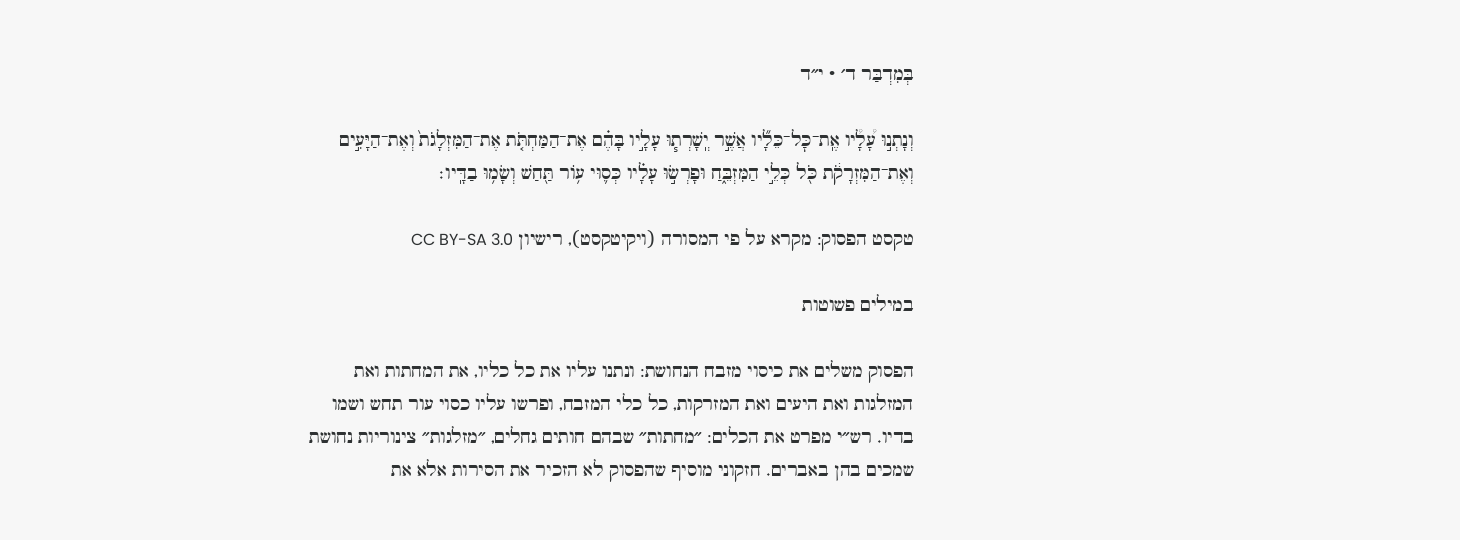בְּמִדְבַּר ד׳ · י״ד

וְנָתְנ֣וּ עָ֠לָ֠יו אֶֽת־כׇּל־כֵּלָ֞יו אֲשֶׁ֣ר יְֽשָׁרְת֧וּ עָלָ֣יו בָּהֶ֗ם אֶת־הַמַּחְתֹּ֤ת אֶת־הַמִּזְלָגֹת֙ וְאֶת־הַיָּעִ֣ים וְאֶת־הַמִּזְרָקֹ֔ת כֹּ֖ל כְּלֵ֣י הַמִּזְבֵּ֑חַ וּפָרְשׂ֣וּ עָלָ֗יו כְּס֛וּי ע֥וֹר תַּ֖חַשׁ וְשָׂמ֥וּ בַדָּֽיו׃

טקסט הפסוק: מקרא על פי המסורה (ויקיטקסט), רישיון CC BY-SA 3.0

במילים פשוטות

הפסוק משלים את כיסוי מזבח הנחושת: ונתנו עליו את כל כליו, את המחתות ואת המזלגות ואת היעים ואת המזרקות, כל כלי המזבח, ופרשו עליו כסוי עור תחש ושמו בדיו. רש״י מפרט את הכלים: ״מחתות״ שבהם חותים גחלים, ״מזלגות״ צינוריות נחושת שמכים בהן באברים. חזקוני מוסיף שהפסוק לא הזכיר את הסירות אלא את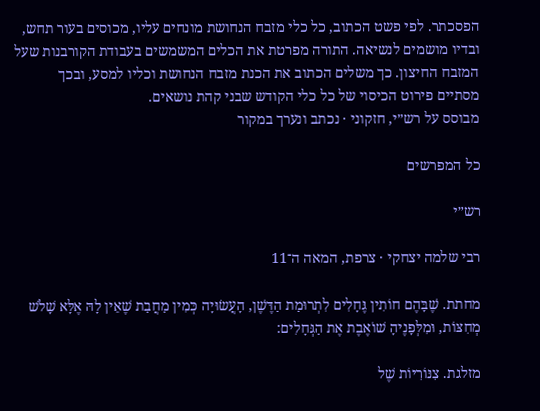הפסכתר. לפי פשט הכתוב, כל כלי מזבח הנחושת מונחים עליו, מכוסים בעור תחש, ובדיו מושמים לנשיאה. התורה מפרטת את הכלים המשמשים בעבודת הקורבנות שעל המזבח החיצון. כך משלים הכתוב את הכנת מזבח הנחושת וכליו למסע, ובכך מסתיים פירוט הכיסוי של כל כלי הקודש שבני קהת נושאים.
מבוסס על רש״י, חזקוני · נכתב ונערך במקור

כל המפרשים

רש״י

רבי שלמה יצחקי · צרפת, המאה ה־11

מחתת. שֶׁבָּהֶם חוֹתִין גֶּחָלִים לִתְרוּמַת הַדֶּשֶׁן, הָעֲשׂוּיָה כְּמִין מַחֲבַת שֶׁאֵין לָהּ אֶלָּא שָׁלֹשׁ מְחִצּוֹת, וּמִלְּפָנֶיהָ שׁוֹאֶבֶת אֶת הַגְּחָלִים:

מזלגת. צִנּוֹרִיּוֹת שֶׁל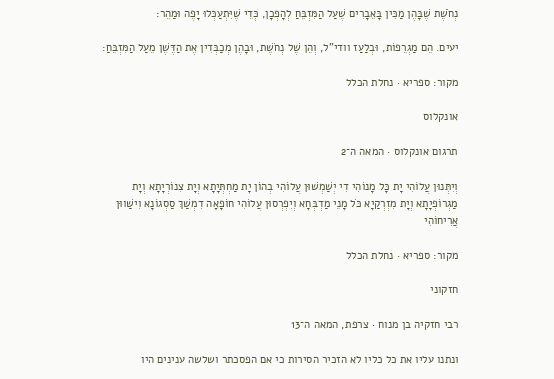נְחֹשֶׁת שֶׁבָּהֶן מַכִּין בָּאֵבָרִים שֶׁעַל הַמִּזְבֵּחַ לְהָפְכָן, כְּדֵי שֶׁיִּתְעַכְּלוּ יָפֶה וּמַהֵר:

יעים. הֵם מַגְרֵפוֹת, וּבְלַעַז וודי"ל, וְהֵן שֶׁל נְחֹשֶׁת, וּבָהֶן מְכַבְּדִין אֶת הַדֶּשֶׁן מֵעַל הַמִּזְבֵּחַ:

מקור: ספריא · נחלת הכלל

אונקלוס

תרגום אונקלוס · המאה ה־2

וְיִתְּנוּן עֲלוֹהִי יָת כָּל מָנוֹהִי דִי יְשַׁמְשׁוּן עֲלוֹהִי בְהוֹן יָת מַחְתְּיָתָא וְיָת צִנוֹרְיָתָא וְיָת מַגְרוֹפְיָתָא וְיָת מִזְרְקַיָא כֹּל מָנֵי מַדְבְּחָא וְיִפְרְסוּן עֲלוֹהִי חוֹפָאָה דִמְשַׁךְ סַסְגוֹנָא וִישַׁווּן אֲרִיחוֹהִי

מקור: ספריא · נחלת הכלל

חזקוני

רבי חזקיה בן מנוח · צרפת, המאה ה־13

ונתנו עליו את כל כליו לא הזכיר הסירות כי אם הפסכתר ושלשה ענינים היו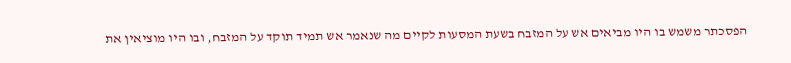הפסכתר משמש בו היו מביאים אש על המזבח בשעת המסעות לקיים מה שנאמר אש תמיד תוקד על המזבח, ובו היו מוציאין את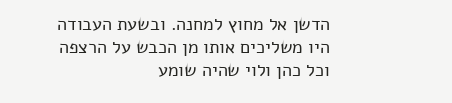הדשן אל מחוץ למחנה. ובשעת העבודה היו משליכים אותו מן הכבש על הרצפה וכל כהן ולוי שהיה שומע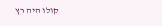קולו היה רץ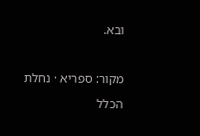ובא.

מקור: ספריא · נחלת הכלל